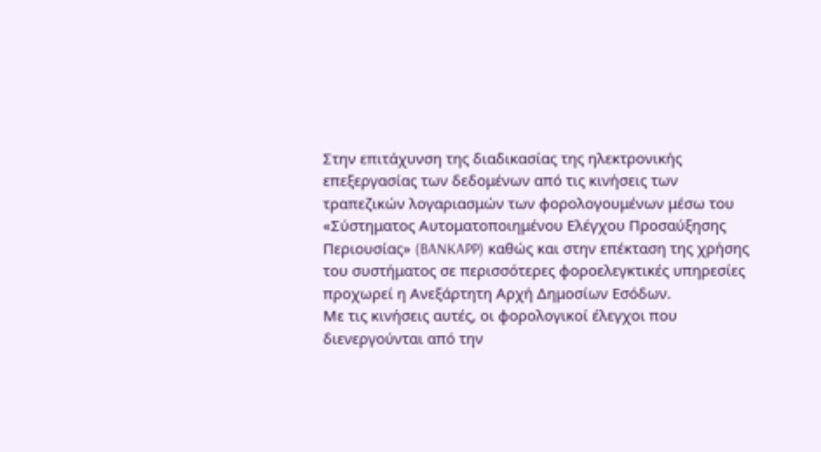Στην επιτάχυνση της διαδικασίας της ηλεκτρονικής επεξεργασίας των δεδομένων από τις κινήσεις των τραπεζικών λογαριασμών των φορολογουμένων μέσω του «Σύστηματος Αυτοματοποιημένου Ελέγχου Προσαύξησης Περιουσίας» (BANKAPP) καθώς και στην επέκταση της χρήσης του συστήματος σε περισσότερες φοροελεγκτικές υπηρεσίες προχωρεί η Ανεξάρτητη Αρχή Δημοσίων Εσόδων.
Με τις κινήσεις αυτές, οι φορολογικοί έλεγχοι που διενεργούνται από την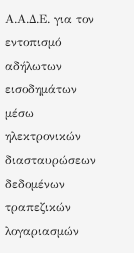Α.Α.Δ.Ε. για τον εντοπισμό αδήλωτων εισοδημάτων μέσω ηλεκτρονικών διασταυρώσεων δεδομένων τραπεζικών λογαριασμών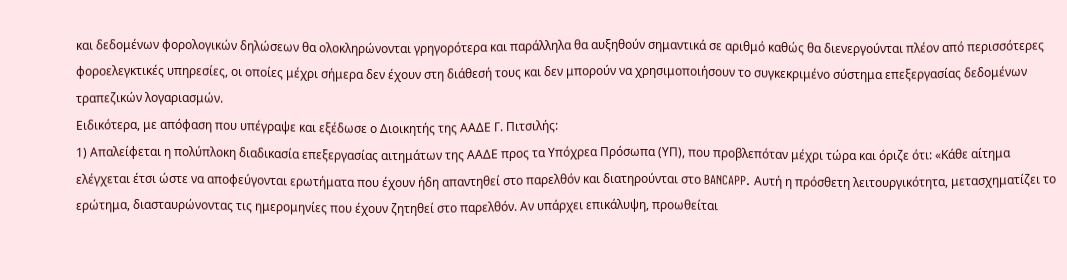και δεδομένων φορολογικών δηλώσεων θα ολοκληρώνονται γρηγορότερα και παράλληλα θα αυξηθούν σημαντικά σε αριθμό καθώς θα διενεργούνται πλέον από περισσότερες φοροελεγκτικές υπηρεσίες, οι οποίες μέχρι σήμερα δεν έχουν στη διάθεσή τους και δεν μπορούν να χρησιμοποιήσουν το συγκεκριμένο σύστημα επεξεργασίας δεδομένων τραπεζικών λογαριασμών.
Ειδικότερα, με απόφαση που υπέγραψε και εξέδωσε ο Διοικητής της ΑΑΔΕ Γ. Πιτσιλής:
1) Απαλείφεται η πολύπλοκη διαδικασία επεξεργασίας αιτημάτων της ΑΑΔΕ προς τα Υπόχρεα Πρόσωπα (ΥΠ), που προβλεπόταν μέχρι τώρα και όριζε ότι: «Κάθε αίτημα ελέγχεται έτσι ώστε να αποφεύγονται ερωτήματα που έχουν ήδη απαντηθεί στο παρελθόν και διατηρούνται στο BANCAPP. Αυτή η πρόσθετη λειτουργικότητα, μετασχηματίζει το ερώτημα, διασταυρώνοντας τις ημερομηνίες που έχουν ζητηθεί στο παρελθόν. Αν υπάρχει επικάλυψη, προωθείται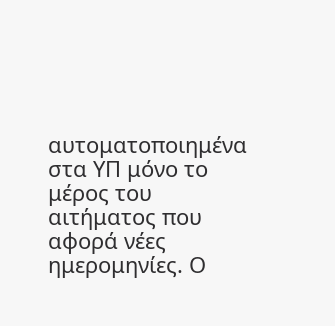αυτοματοποιημένα στα ΥΠ μόνο το μέρος του αιτήματος που αφορά νέες ημερομηνίες. Ο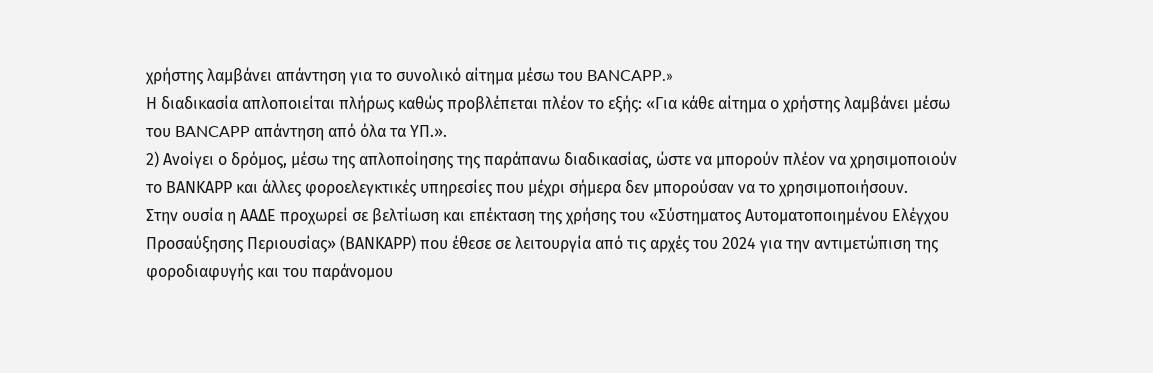χρήστης λαμβάνει απάντηση για το συνολικό αίτημα μέσω του BANCAPP.»
Η διαδικασία απλοποιείται πλήρως καθώς προβλέπεται πλέον το εξής: «Για κάθε αίτημα ο χρήστης λαμβάνει μέσω του BANCAPP απάντηση από όλα τα ΥΠ.».
2) Ανοίγει ο δρόμος, μέσω της απλοποίησης της παράπανω διαδικασίας, ώστε να μπορούν πλέον να χρησιμοποιούν το ΒΑΝΚΑPP και άλλες φοροελεγκτικές υπηρεσίες που μέχρι σήμερα δεν μπορούσαν να το χρησιμοποιήσουν.
Στην ουσία η ΑΑΔΕ προχωρεί σε βελτίωση και επέκταση της χρήσης του «Σύστηματος Αυτοματοποιημένου Ελέγχου Προσαύξησης Περιουσίας» (ΒΑΝΚΑPP) που έθεσε σε λειτουργία από τις αρχές του 2024 για την αντιμετώπιση της φοροδιαφυγής και του παράνομου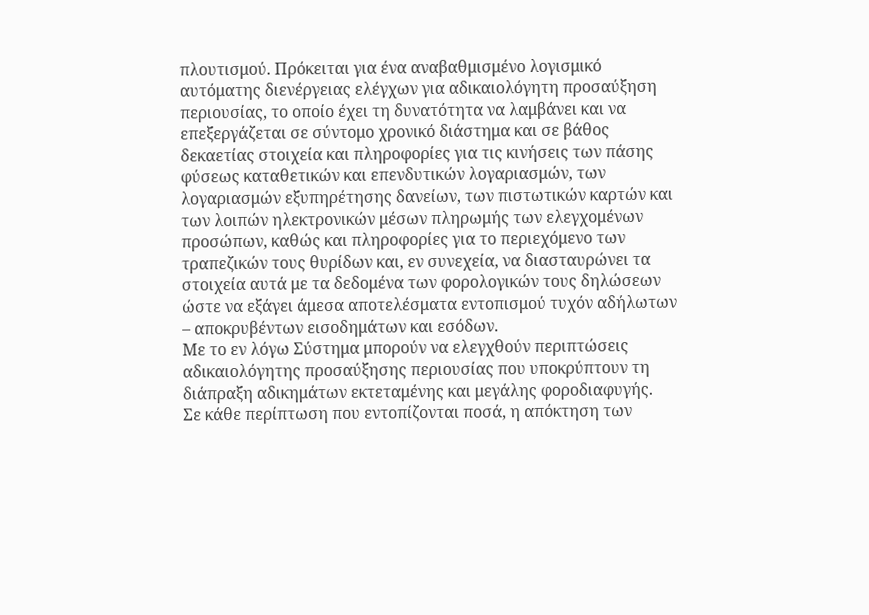πλουτισμού. Πρόκειται για ένα αναβαθμισμένο λογισμικό αυτόματης διενέργειας ελέγχων για αδικαιολόγητη προσαύξηση περιουσίας, το οποίο έχει τη δυνατότητα να λαμβάνει και να επεξεργάζεται σε σύντομο χρονικό διάστημα και σε βάθος δεκαετίας στοιχεία και πληροφορίες για τις κινήσεις των πάσης φύσεως καταθετικών και επενδυτικών λογαριασμών, των λογαριασμών εξυπηρέτησης δανείων, των πιστωτικών καρτών και των λοιπών ηλεκτρονικών μέσων πληρωμής των ελεγχομένων προσώπων, καθώς και πληροφορίες για το περιεχόμενο των τραπεζικών τους θυρίδων και, εν συνεχεία, να διασταυρώνει τα στοιχεία αυτά με τα δεδομένα των φορολογικών τους δηλώσεων ώστε να εξάγει άμεσα αποτελέσματα εντοπισμού τυχόν αδήλωτων – αποκρυβέντων εισοδημάτων και εσόδων.
Με το εν λόγω Σύστημα μπορούν να ελεγχθούν περιπτώσεις αδικαιολόγητης προσαύξησης περιουσίας που υποκρύπτουν τη διάπραξη αδικημάτων εκτεταμένης και μεγάλης φοροδιαφυγής.
Σε κάθε περίπτωση που εντοπίζονται ποσά, η απόκτηση των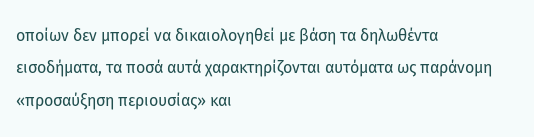οποίων δεν μπορεί να δικαιολογηθεί με βάση τα δηλωθέντα εισοδήματα, τα ποσά αυτά χαρακτηρίζονται αυτόματα ως παράνομη «προσαύξηση περιουσίας» και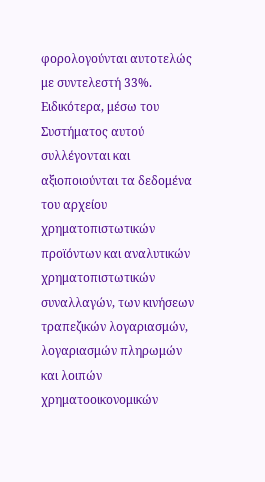φορολογούνται αυτοτελώς με συντελεστή 33%.
Ειδικότερα, μέσω του Συστήματος αυτού συλλέγονται και αξιοποιούνται τα δεδομένα του αρχείου χρηματοπιστωτικών προϊόντων και αναλυτικών χρηματοπιστωτικών συναλλαγών, των κινήσεων τραπεζικών λογαριασμών, λογαριασμών πληρωμών και λοιπών χρηματοοικονομικών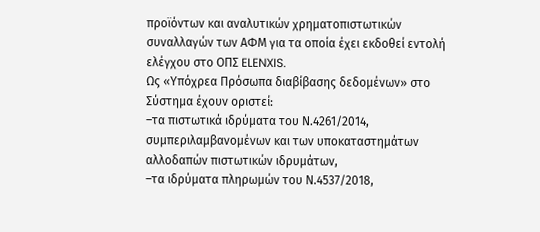προϊόντων και αναλυτικών χρηματοπιστωτικών συναλλαγών των ΑΦΜ για τα οποία έχει εκδοθεί εντολή ελέγχου στο ΟΠΣ ELENXIS.
Ως «Υπόχρεα Πρόσωπα διαβίβασης δεδομένων» στο Σύστημα έχουν οριστεί:
–τα πιστωτικά ιδρύματα του Ν.4261/2014, συμπεριλαμβανομένων και των υποκαταστημάτων αλλοδαπών πιστωτικών ιδρυμάτων,
–τα ιδρύματα πληρωμών του Ν.4537/2018,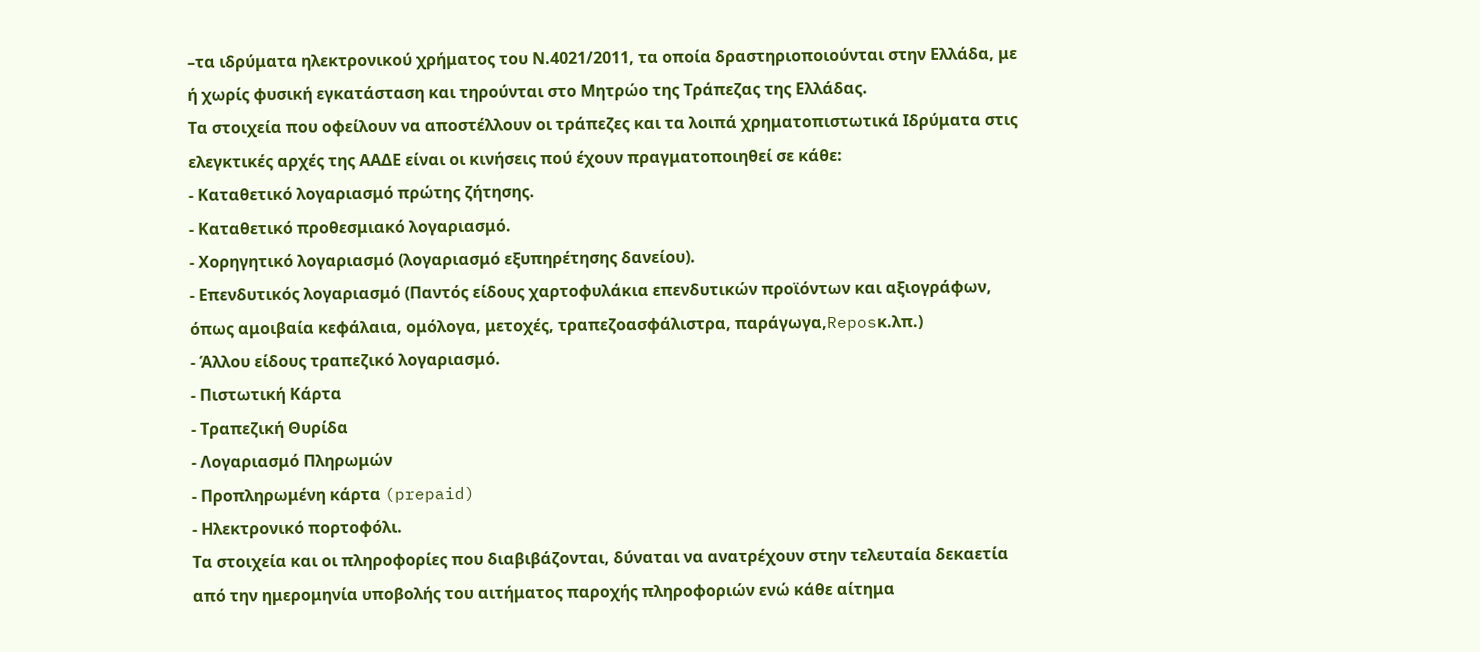–τα ιδρύματα ηλεκτρονικού χρήματος του Ν.4021/2011, τα οποία δραστηριοποιούνται στην Ελλάδα, με ή χωρίς φυσική εγκατάσταση και τηρούνται στο Μητρώο της Τράπεζας της Ελλάδας.
Τα στοιχεία που οφείλουν να αποστέλλουν οι τράπεζες και τα λοιπά χρηματοπιστωτικά Ιδρύματα στις ελεγκτικές αρχές της ΑΑΔΕ είναι οι κινήσεις πού έχουν πραγματοποιηθεί σε κάθε:
- Καταθετικό λογαριασμό πρώτης ζήτησης.
- Καταθετικό προθεσμιακό λογαριασμό.
- Χορηγητικό λογαριασμό (λογαριασμό εξυπηρέτησης δανείου).
- Επενδυτικός λογαριασμό (Παντός είδους χαρτοφυλάκια επενδυτικών προϊόντων και αξιογράφων, όπως αμοιβαία κεφάλαια, ομόλογα, μετοχές, τραπεζοασφάλιστρα, παράγωγα,Reposκ.λπ.)
- Άλλου είδους τραπεζικό λογαριασμό.
- Πιστωτική Κάρτα
- Τραπεζική Θυρίδα
- Λογαριασμό Πληρωμών
- Προπληρωμένη κάρτα (prepaid)
- Ηλεκτρονικό πορτοφόλι.
Τα στοιχεία και οι πληροφορίες που διαβιβάζονται, δύναται να ανατρέχουν στην τελευταία δεκαετία από την ημερομηνία υποβολής του αιτήματος παροχής πληροφοριών ενώ κάθε αίτημα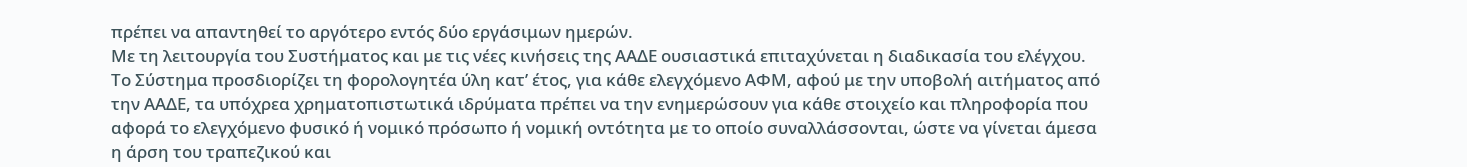πρέπει να απαντηθεί το αργότερο εντός δύο εργάσιμων ημερών.
Με τη λειτουργία του Συστήματος και με τις νέες κινήσεις της ΑΑΔΕ ουσιαστικά επιταχύνεται η διαδικασία του ελέγχου. Το Σύστημα προσδιορίζει τη φορολογητέα ύλη κατ’ έτος, για κάθε ελεγχόμενο ΑΦΜ, αφού με την υποβολή αιτήματος από την ΑΑΔΕ, τα υπόχρεα χρηματοπιστωτικά ιδρύματα πρέπει να την ενημερώσουν για κάθε στοιχείο και πληροφορία που αφορά το ελεγχόμενο φυσικό ή νομικό πρόσωπο ή νομική οντότητα με το οποίο συναλλάσσονται, ώστε να γίνεται άμεσα η άρση του τραπεζικού και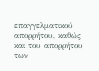επαγγελματικού απορρήτου, καθώς και του απορρήτου των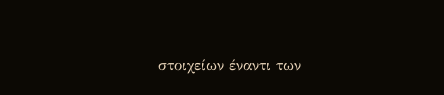στοιχείων έναντι των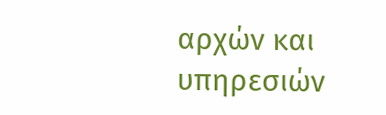αρχών και υπηρεσιών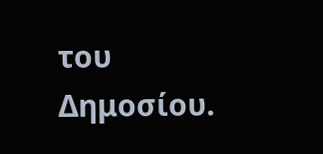του Δημοσίου.